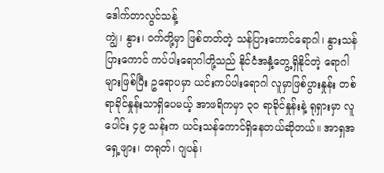ဒေါက်တာလွင်သန့်
ကျွဲ၊ နွား၊ ဝက်တို့မှာ ဖြစ်တတ်တဲ့ သန်ပြားကောင်ရောဂါ၊ နွားသန်ပြားကောင် ကပ်ပါးရောဂါတို့သည် နိုင်ငံအနှံ့တွေ့ရှိနိုင်တဲ့ ရောဂါများဖြစ်ပြီး ဥရောပမှာ ယင်းကပ်ပါးရောဂါ လူမှာဖြစ်ပွားနှုန်း တစ်ရာခိုင်နှုန်းသာရှိပေမယ့် အာဖရိကမှာ ၃ဝ ရာခိုင်နှုန်းနဲ့ ရုရှားမှာ လူပေါင်း ၄၉ သန်းက ယင်းသန်ကောင်ရှိနေတယ်ဆိုတယ်။ အာရှအရှေ့ဖျား၊ တရုတ်၊ ဂျပန်၊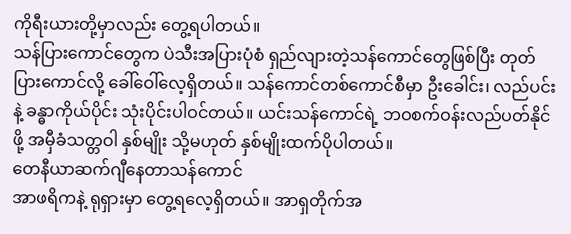ကိုရီးယားတို့မှာလည်း တွေ့ရပါတယ်။
သန်ပြားကောင်တွေက ပဲသီးအပြားပုံစံ ရှည်လျားတဲ့သန်ကောင်တွေဖြစ်ပြီး တုတ်ပြားကောင်လို့ ခေါ်ဝေါ်လေ့ရှိတယ်။ သန်ကောင်တစ်ကောင်စီမှာ ဦးခေါင်း၊ လည်ပင်းနဲ့ ခန္ဓာကိုယ်ပိုင်း သုံးပိုင်းပါဝင်တယ်။ ယင်းသန်ကောင်ရဲ့ ဘဝစက်ဝန်းလည်ပတ်နိုင်ဖို့ အမှီခံသတ္တဝါ နှစ်မျိုး သို့မဟုတ် နှစ်မျိုးထက်ပိုပါတယ်။
တေနီယာဆက်ဂျီနေတာသန်ကောင်
အာဖရိကနဲ့ ရုရှားမှာ တွေ့ရလေ့ရှိတယ်။ အာရှတိုက်အ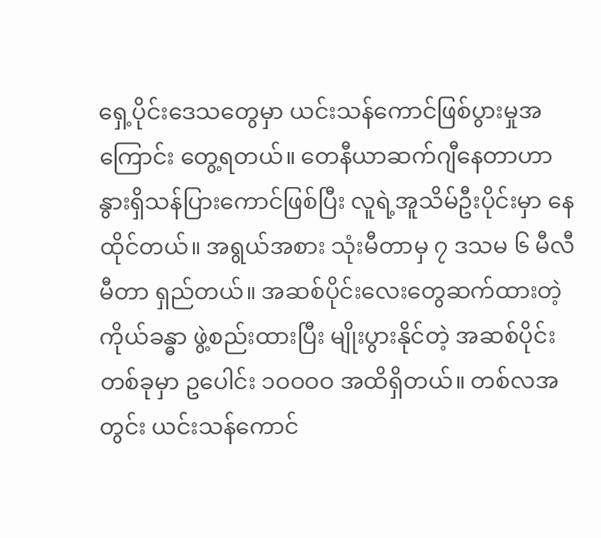ရှေ့ပိုင်းဒေသတွေမှာ ယင်းသန်ကောင်ဖြစ်ပွားမှုအကြောင်း တွေ့ရတယ်။ တေနီယာဆက်ဂျီနေတာဟာ နွားရှိသန်ပြားကောင်ဖြစ်ပြီး လူရဲ့အူသိမ်ဦးပိုင်းမှာ နေထိုင်တယ်။ အရွယ်အစား သုံးမီတာမှ ၇ ဒသမ ၆ မီလီမီတာ ရှည်တယ်။ အဆစ်ပိုင်းလေးတွေဆက်ထားတဲ့ ကိုယ်ခန္ဓာ ဖွဲ့စည်းထားပြီး မျိုးပွားနိုင်တဲ့ အဆစ်ပိုင်းတစ်ခုမှာ ဥပေါင်း ၁ဝဝဝဝ အထိရှိတယ်။ တစ်လအတွင်း ယင်းသန်ကောင်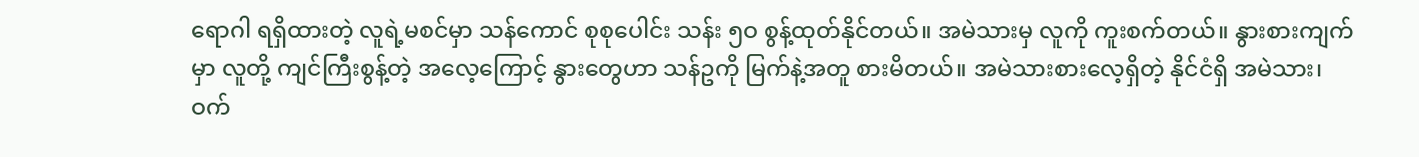ရောဂါ ရရှိထားတဲ့ လူရဲ့မစင်မှာ သန်ကောင် စုစုပေါင်း သန်း ၅ဝ စွန့်ထုတ်နိုင်တယ်။ အမဲသားမှ လူကို ကူးစက်တယ်။ နွားစားကျက်မှာ လူတို့ ကျင်ကြီးစွန့်တဲ့ အလေ့ကြောင့် နွားတွေဟာ သန်ဥကို မြက်နဲ့အတူ စားမိတယ်။ အမဲသားစားလေ့ရှိတဲ့ နိုင်ငံရှိ အမဲသား၊ ဝက်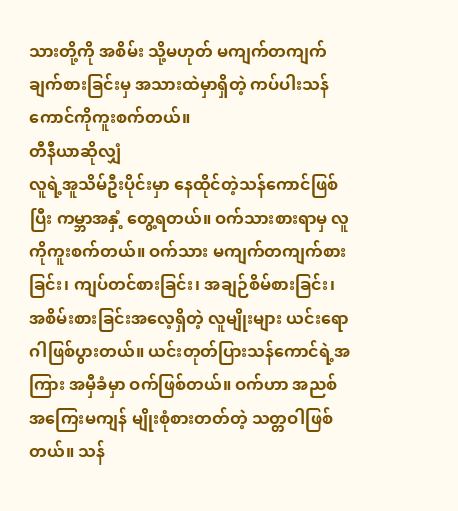သားတို့ကို အစိမ်း သို့မဟုတ် မကျက်တကျက် ချက်စားခြင်းမှ အသားထဲမှာရှိတဲ့ ကပ်ပါးသန်ကောင်ကိုကူးစက်တယ်။
တီနီယာဆိုလျှံ
လူရဲ့အူသိမ်ဦးပိုင်းမှာ နေထိုင်တဲ့သန်ကောင်ဖြစ်ပြီး ကမ္ဘာအနှံ့ တွေ့ရတယ်။ ဝက်သားစားရာမှ လူကိုကူးစက်တယ်။ ဝက်သား မကျက်တကျက်စားခြင်း၊ ကျပ်တင်စားခြင်း၊ အချဉ်စိမ်စားခြင်း၊ အစိမ်းစားခြင်းအလေ့ရှိတဲ့ လူမျိုးများ ယင်းရောဂါဖြစ်ပွားတယ်။ ယင်းတုတ်ပြားသန်ကောင်ရဲ့အကြား အမှီခံမှာ ဝက်ဖြစ်တယ်။ ဝက်ဟာ အညစ်အကြေးမကျန် မျိုးစုံစားတတ်တဲ့ သတ္တဝါဖြစ်တယ်။ သန်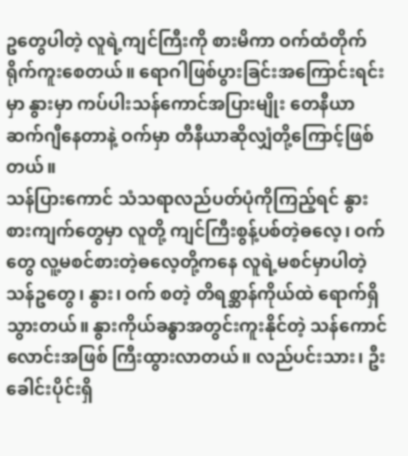ဥတွေပါတဲ့ လူရဲ့ကျင်ကြီးကို စားမိကာ ဝက်ထံတိုက်ရိုက်ကူးစေတယ်။ ရောဂါဖြစ်ပွားခြင်းအကြောင်းရင်းမှာ နွားမှာ ကပ်ပါးသန်ကောင်အပြားမျိုး တေနီယာဆက်ဂျီနေတာနဲ့ ဝက်မှာ တီနီယာဆိုလျှံတို့ကြောင့်ဖြစ်တယ်။
သန်ပြားကောင် သံသရာလည်ပတ်ပုံကိုကြည့်ရင် နွားစားကျက်တွေမှာ လူတို့ ကျင်ကြီးစွန့်ပစ်တဲ့ဓလေ့၊ ဝက်တွေ လူ့မစင်စားတဲ့ဓလေ့တို့ကနေ လူရဲ့မစင်မှာပါတဲ့ သန်ဥတွေ၊ နွား၊ ဝက် စတဲ့ တိရစ္ဆာန်ကိုယ်ထဲ ရောက်ရှိသွားတယ်။ နွားကိုယ်ခန္ဓာအတွင်းကူးနိုင်တဲ့ သန်ကောင်လောင်းအဖြစ် ကြီးထွားလာတယ်။ လည်ပင်းသား၊ ဦးခေါင်းပိုင်းရှိ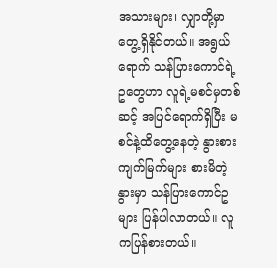အသားများ၊ လျှာတို့မှာ တွေ့ရှိနိုင်တယ်။ အရွယ်ရောက် သန်ပြားကောင်ရဲ့ ဥတွေဟာ လူရဲ့မစင်မှတစ်ဆင့် အပြင်ရောက်ရှိပြီး မစင်နဲ့ထိတွေ့နေတဲ့ နွားစားကျက်မြက်များ စားမိတဲ့နွားမှာ သန်ပြားကောင်ဥများ ပြန်ပါလာတယ်။ လူကပြန်စားတယ်။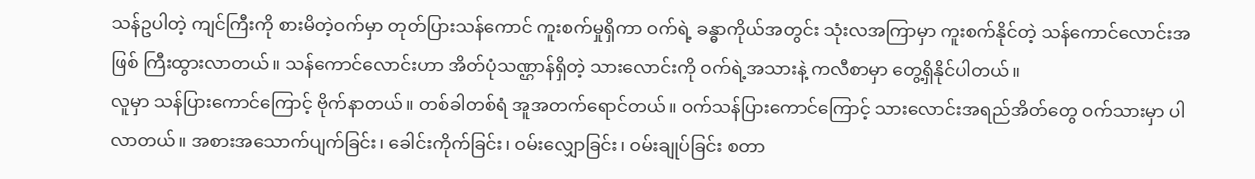သန်ဥပါတဲ့ ကျင်ကြီးကို စားမိတဲ့ဝက်မှာ တုတ်ပြားသန်ကောင် ကူးစက်မှုရှိကာ ဝက်ရဲ့ ခန္ဓာကိုယ်အတွင်း သုံးလအကြာမှာ ကူးစက်နိုင်တဲ့ သန်ကောင်လောင်းအဖြစ် ကြီးထွားလာတယ်။ သန်ကောင်လောင်းဟာ အိတ်ပုံသဏ္ဌာန်ရှိတဲ့ သားလောင်းကို ဝက်ရဲ့အသားနဲ့ ကလီစာမှာ တွေ့ရှိနိုင်ပါတယ်။
လူမှာ သန်ပြားကောင်ကြောင့် ဗိုက်နာတယ်။ တစ်ခါတစ်ရံ အူအတက်ရောင်တယ်။ ဝက်သန်ပြားကောင်ကြောင့် သားလောင်းအရည်အိတ်တွေ ဝက်သားမှာ ပါလာတယ်။ အစားအသောက်ပျက်ခြင်း၊ ခေါင်းကိုက်ခြင်း၊ ဝမ်းလျှောခြင်း၊ ဝမ်းချုပ်ခြင်း စတာ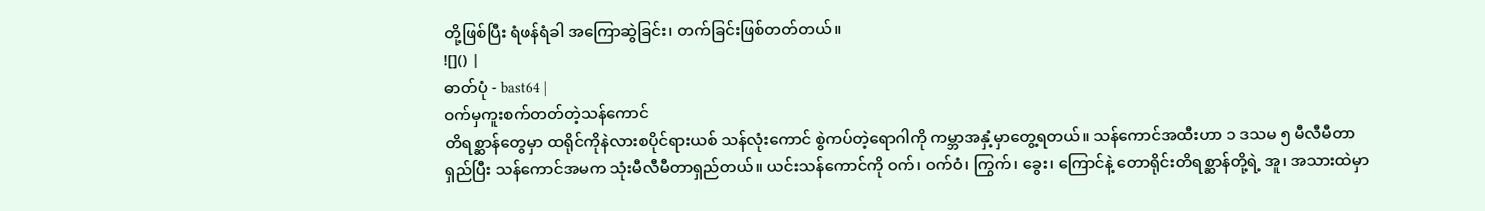တို့ဖြစ်ပြီး ရံဖန်ရံခါ အကြောဆွဲခြင်း၊ တက်ခြင်းဖြစ်တတ်တယ်။
![]() |
ဓာတ်ပုံ - bast64 |
ဝက်မှကူးစက်တတ်တဲ့သန်ကောင်
တိရစ္ဆာန်တွေမှာ ထရိုင်ကိုနဲလားစပိုင်ရားယစ် သန်လုံးကောင် စွဲကပ်တဲ့ရောဂါကို ကမ္ဘာအနှံ့မှာတွေ့ရတယ်။ သန်ကောင်အထီးဟာ ၁ ဒသမ ၅ မီလီမီတာရှည်ပြီး သန်ကောင်အမက သုံးမီလီမီတာရှည်တယ်။ ယင်းသန်ကောင်ကို ဝက်၊ ဝက်ဝံ၊ ကြွက်၊ ခွေး၊ ကြောင်နဲ့ တောရိုင်းတိရစ္ဆာန်တို့ရဲ့ အူ၊ အသားထဲမှာ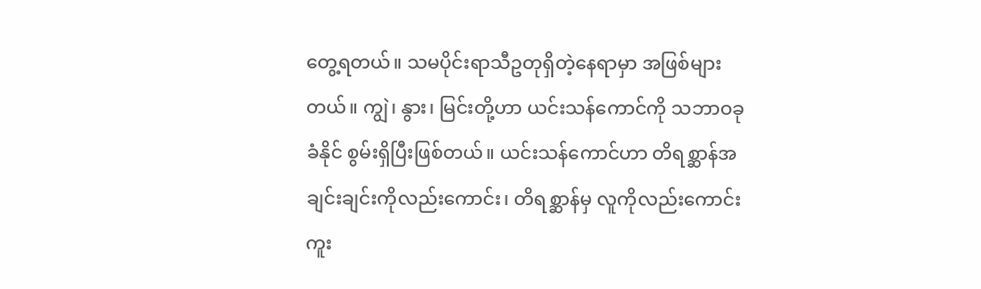တွေ့ရတယ်။ သမပိုင်းရာသီဥတုရှိတဲ့နေရာမှာ အဖြစ်များတယ်။ ကျွဲ၊ နွား၊ မြင်းတို့ဟာ ယင်းသန်ကောင်ကို သဘာဝခုခံနိုင် စွမ်းရှိပြီးဖြစ်တယ်။ ယင်းသန်ကောင်ဟာ တိရစ္ဆာန်အချင်းချင်းကိုလည်းကောင်း၊ တိရစ္ဆာန်မှ လူကိုလည်းကောင်း ကူး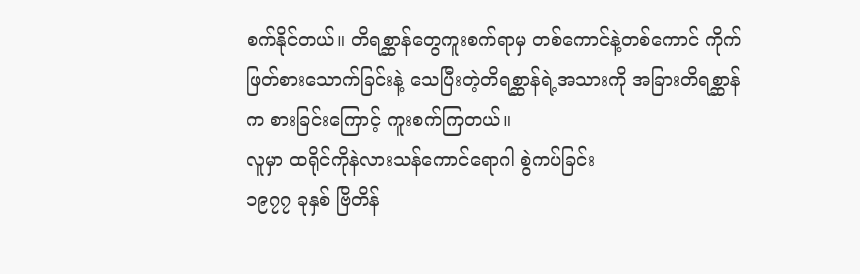စက်နိုင်တယ်။ တိရစ္ဆာန်တွေကူးစက်ရာမှ တစ်ကောင်နဲ့တစ်ကောင် ကိုက်ဖြတ်စားသောက်ခြင်းနဲ့ သေပြီးတဲ့တိရစ္ဆာန်ရဲ့အသားကို အခြားတိရစ္ဆာန်က စားခြင်းကြောင့် ကူးစက်ကြတယ်။
လူမှာ ထရိုင်ကိုနဲလားသန်ကောင်ရောဂါ စွဲကပ်ခြင်း
၁၉၇၇ ခုနှစ် ဗြိတိန်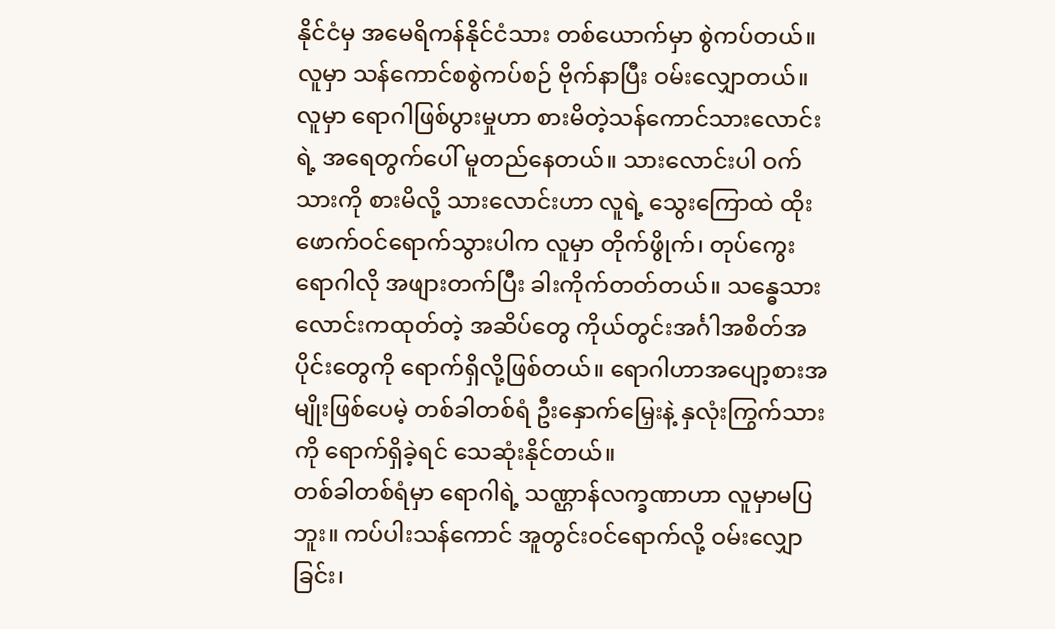နိုင်ငံမှ အမေရိကန်နိုင်ငံသား တစ်ယောက်မှာ စွဲကပ်တယ်။ လူမှာ သန်ကောင်စစွဲကပ်စဉ် ဗိုက်နာပြီး ဝမ်းလျှောတယ်။ လူမှာ ရောဂါဖြစ်ပွားမှုဟာ စားမိတဲ့သန်ကောင်သားလောင်းရဲ့ အရေတွက်ပေါ် မူတည်နေတယ်။ သားလောင်းပါ ဝက်သားကို စားမိလို့ သားလောင်းဟာ လူရဲ့ သွေးကြောထဲ ထိုးဖောက်ဝင်ရောက်သွားပါက လူမှာ တိုက်ဖွိုက်၊ တုပ်ကွေးရောဂါလို အဖျားတက်ပြီး ခါးကိုက်တတ်တယ်။ သန္ဓေသားလောင်းကထုတ်တဲ့ အဆိပ်တွေ ကိုယ်တွင်းအင်္ဂါအစိတ်အပိုင်းတွေကို ရောက်ရှိလို့ဖြစ်တယ်။ ရောဂါဟာအပျော့စားအမျိုးဖြစ်ပေမဲ့ တစ်ခါတစ်ရံ ဦးနှောက်မြှေးနဲ့ နှလုံးကြွက်သားကို ရောက်ရှိခဲ့ရင် သေဆုံးနိုင်တယ်။
တစ်ခါတစ်ရံမှာ ရောဂါရဲ့ သဏ္ဌာန်လက္ခဏာဟာ လူမှာမပြဘူး။ ကပ်ပါးသန်ကောင် အူတွင်းဝင်ရောက်လို့ ဝမ်းလျှောခြင်း၊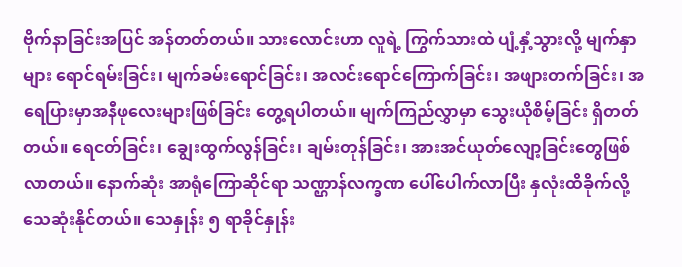ဗိုက်နာခြင်းအပြင် အန်တတ်တယ်။ သားလောင်းဟာ လူရဲ့ ကြွက်သားထဲ ပျံ့နှံ့သွားလို့ မျက်နှာများ ရောင်ရမ်းခြင်း၊ မျက်ခမ်းရောင်ခြင်း၊ အလင်းရောင်ကြောက်ခြင်း၊ အဖျားတက်ခြင်း၊ အရေပြားမှာအနီဖုလေးများဖြစ်ခြင်း တွေ့ရပါတယ်။ မျက်ကြည်လွှာမှာ သွေးယိုစိမ့်ခြင်း ရှိတတ်တယ်။ ရေငတ်ခြင်း၊ ချွေးထွက်လွန်ခြင်း၊ ချမ်းတုန်ခြင်း၊ အားအင်ယုတ်လျော့ခြင်းတွေဖြစ်လာတယ်။ နောက်ဆုံး အာရုံကြောဆိုင်ရာ သဏ္ဌာန်လက္ခဏ ပေါ်ပေါက်လာပြီး နှလုံးထိခိုက်လို့ သေဆုံးနိုင်တယ်။ သေနှုန်း ၅ ရာခိုင်နှုန်း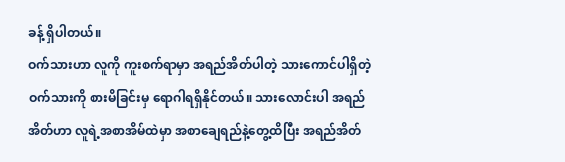ခန့် ရှိပါတယ်။
ဝက်သားဟာ လူကို ကူးစက်ရာမှာ အရည်အိတ်ပါတဲ့ သားကောင်ပါရှိတဲ့ ဝက်သားကို စားမိခြင်းမှ ရောဂါရရှိနိုင်တယ်။ သားလောင်းပါ အရည်အိတ်ဟာ လူရဲ့အစာအိမ်ထဲမှာ အစာချေရည်နဲ့တွေ့ထိပြီး အရည်အိတ်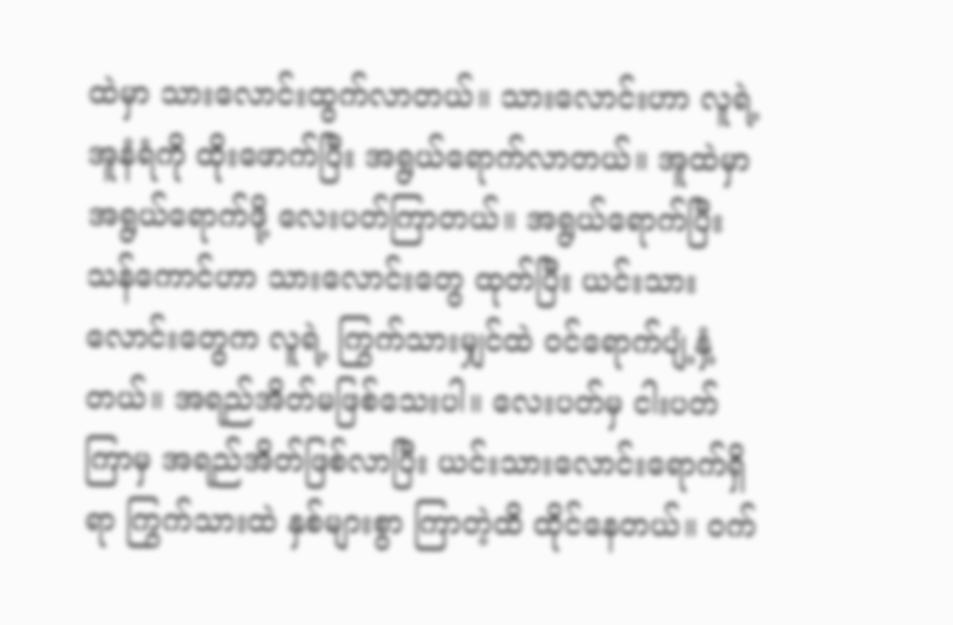ထဲမှာ သားလောင်းထွက်လာတယ်။ သားလောင်းဟာ လူရဲ့အူနံရံကို ထိုးဖောက်ပြီး အရွယ်ရောက်လာတယ်။ အူထဲမှာ အရွယ်ရောက်ဖို့ လေးပတ်ကြာတယ်။ အရွယ်ရောက်ပြီး သန်ကောင်ဟာ သားလောင်းတွေ ထုတ်ပြီး ယင်းသားလောင်းတွေက လူရဲ့ ကြွက်သားမျှင်ထဲ ဝင်ရောက်ပျံ့နှံ့တယ်။ အရည်အိတ်မဖြစ်သေးပါ။ လေးပတ်မှ ငါးပတ်ကြာမှ အရည်အိတ်ဖြစ်လာပြီး ယင်းသားလောင်းရောက်ရှိရာ ကြွက်သားထဲ နှစ်များစွာ ကြာတဲ့ထိ ထိုင်နေတယ်။ ဝက်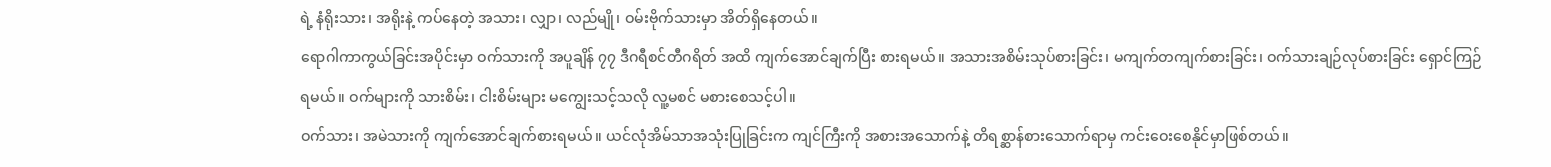ရဲ့ နံရိုးသား၊ အရိုးနဲ့ ကပ်နေတဲ့ အသား၊ လျှာ၊ လည်မျို၊ ဝမ်းဗိုက်သားမှာ အိတ်ရှိနေတယ်။
ရောဂါကာကွယ်ခြင်းအပိုင်းမှာ ဝက်သားကို အပူချိန် ၇၇ ဒီဂရီစင်တီဂရိတ် အထိ ကျက်အောင်ချက်ပြီး စားရမယ်။ အသားအစိမ်းသုပ်စားခြင်း၊ မကျက်တကျက်စားခြင်း၊ ဝက်သားချဉ်လုပ်စားခြင်း ရှောင်ကြဉ်ရမယ်။ ဝက်များကို သားစိမ်း၊ ငါးစိမ်းများ မကျွေးသင့်သလို လူ့မစင် မစားစေသင့်ပါ။
ဝက်သား၊ အမဲသားကို ကျက်အောင်ချက်စားရမယ်။ ယင်လုံအိမ်သာအသုံးပြုခြင်းက ကျင်ကြီးကို အစားအသောက်နဲ့ တိရစ္ဆာန်စားသောက်ရာမှ ကင်းဝေးစေနိုင်မှာဖြစ်တယ်။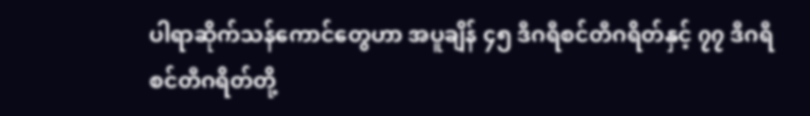ပါရာဆိုက်သန်ကောင်တွေဟာ အပူချိန် ၄၅ ဒီဂရီစင်တီဂရိတ်နှင့် ၇၇ ဒီဂရီစင်တီဂရိတ်တို့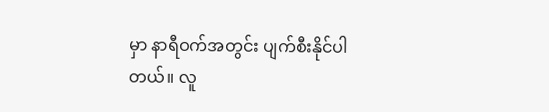မှာ နာရီဝက်အတွင်း ပျက်စီးနိုင်ပါတယ်။ လူ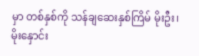မှာ တစ်နှစ်ကို သန်ချဆေးနှစ်ကြိမ် မိုးဦး၊ မိုးနှောင်း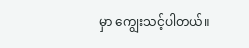မှာ ကျွေးသင့်ပါတယ်။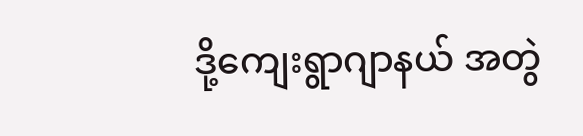ဒို့ကျေးရွာဂျာနယ် အတွဲ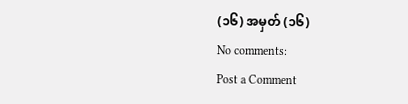(၁၆) အမှတ် (၁၆)
No comments:
Post a Comment